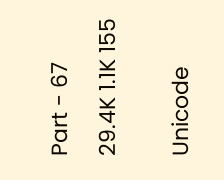Part - 67

29.4K 1.1K 155


Unicode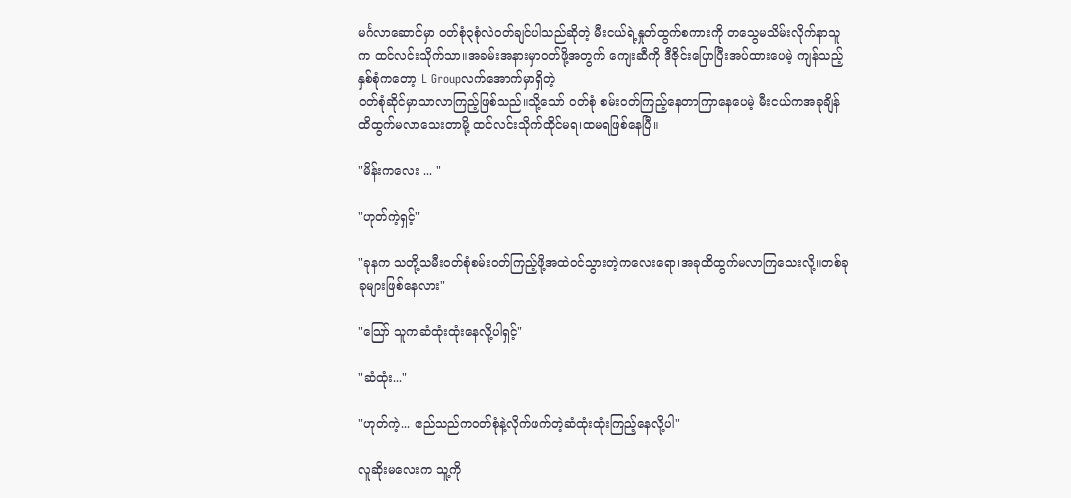မင်္ဂလာဆောင်မှာ ဝတ်စုံ၃စုံလဲဝတ်ချင်ပါသည်ဆိုတဲ့ မီးငယ်ရဲ့နှုတ်ထွက်စကားကို တသွေမသိမ်းလိုက်နာသူက ထင်လင်းသိုက်သာ။အခမ်းအနားမှာဝတ်ဖို့အတွက် ကျေးဆီကို ဒီဇိုင်းပြောပြီးအပ်ထားပေမဲ့ ကျန်သည့်နှစ်စုံကတော့ L Groupလက်အောက်မှာရှိတဲ့
ဝတ်စုံဆိုင်မှာသာလာကြည့်ဖြစ်သည်။သို့သော် ဝတ်စုံ စမ်းဝတ်ကြည့်နေတာကြာနေပေမဲ့ မီးငယ်ကအခုချိန်ထိထွက်မလာသေးတာမို့ ထင်လင်းသိုက်ထိုင်မရ၊ထမရဖြစ်နေပြီ။

"မိန်းကလေး ... "

"ဟုတ်ကဲ့ရှင့်"

"ခုနက သတို့သမီးဝတ်စုံစမ်းဝတ်ကြည့်ဖို့အထဲဝင်သွားတဲ့ကလေးရော၊အခုထိထွက်မလာကြသေးလို့။တစ်ခုခုများဖြစ်နေလား"

"သြော် သူကဆံထုံးထုံးနေလို့ပါရှင့်"

"ဆံထုံး..."

"ဟုတ်ကဲ့... ဧည်သည်ကဝတ်စုံနဲ့လိုက်ဖက်တဲ့ဆံထုံးထုံးကြည့်နေလို့ပါ"

လူဆိုးမလေးက သူ့ကို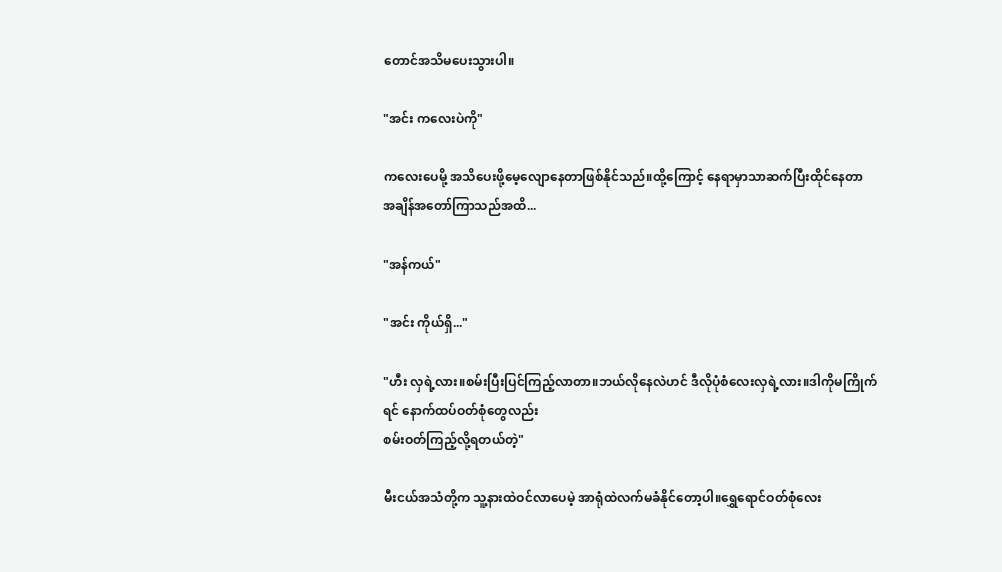တောင်အသိမပေးသွားပါ။

"အင်း ကလေးပဲကို"

ကလေးပေမို့ အသိပေးဖို့မေ့လျောနေတာဖြစ်နိုင်သည်။ထို့ကြောင့် နေရာမှာသာဆက်ပြီးထိုင်နေတာ အချိန်အတော်ကြာသည်အထိ...

"အန်ကယ်"

"အင်း ကိုယ်ရှိ..."

"ဟီး လှရဲ့လား။စမ်းပြီးပြင်ကြည့်လာတာ။ဘယ်လိုနေလဲဟင် ဒီလိုပုံစံလေးလှရဲ့လား။ဒါကိုမကြိုက်ရင် နောက်ထပ်ဝတ်စုံတွေလည်း
စမ်းဝတ်ကြည့်လို့ရတယ်တဲ့"

မီးငယ်အသံတို့က သူ့နားထဲဝင်လာပေမဲ့ အာရုံထဲလက်မခံနိုင်တော့ပါ။ရွှေရောင်ဝတ်စုံလေး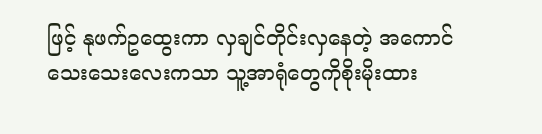ဖြင့် နုဖက်ဥထွေးကာ လှချင်တိုင်းလှနေတဲ့ အကောင်သေးသေးလေးကသာ သူ့အာရုံတွေကိုစိုးမိုးထား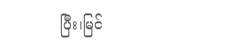ပြီး၊မြင်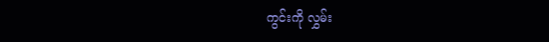ကွင်းကို လွှမ်း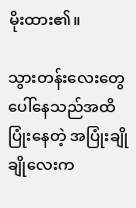မိုးထား၏။

သွားတန်းလေးတွေပေါ်နေသည်အထိ ပြုံးနေတဲ့ အပြုံးချိုချိုလေးက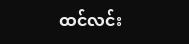ထင်လင်း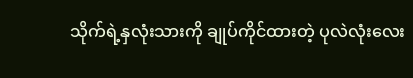သိုက်ရဲ့နှလုံးသားကို ချုပ်ကိုင်ထားတဲ့ ပုလဲလုံးလေး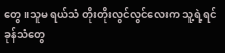တွေ။သူမ ရယ်သံ တိုးတိုးလွင်လွင်လေးက သူ့ရဲ့ရင်ခုန်သံတွေ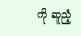ကို ဆူညံ့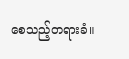စေသည့်တရားခံ။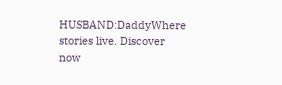HUSBAND:DaddyWhere stories live. Discover now